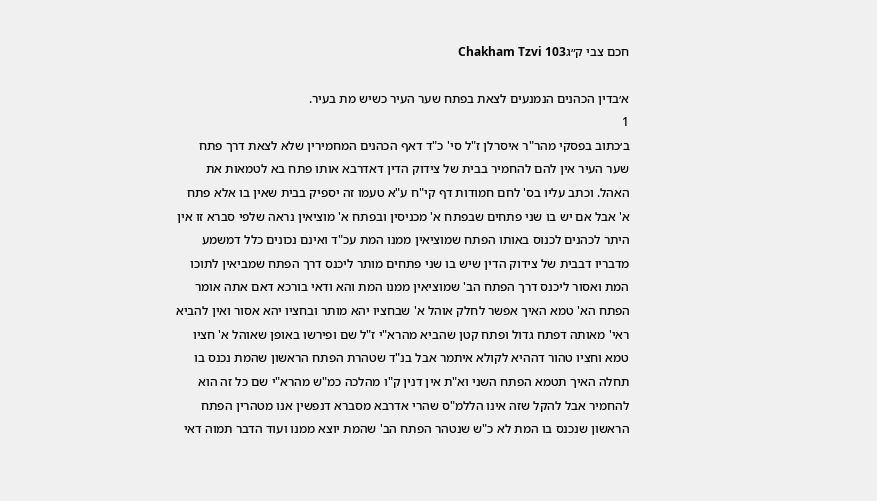חכם צבי ק״גChakham Tzvi 103

א׳בדין הכהנים הנמנעים לצאת בפתח שער העיר כשיש מת בעיר.
1
ב׳כתוב בפסקי מהר"ר איסרלן ז"ל סי' כ"ד דאף הכהנים המחמירין שלא לצאת דרך פתח שער העיר אין להם להחמיר בבית של צידוק הדין דאדרבא אותו פתח בא לטמאות את האהל. וכתב עליו בס' לחם חמודות דף קי"ח ע"א טעמו זה יספיק בבית שאין בו אלא פתח א' אבל אם יש בו שני פתחים שבפתח א' מכניסין ובפתח א' מוציאין נראה שלפי סברא זו אין היתר לכהנים לכנוס באותו הפתח שמוציאין ממנו המת עכ"ד ואינם נכונים כלל דמשמע מדבריו דבבית של צידוק הדין שיש בו שני פתחים מותר ליכנס דרך הפתח שמביאין לתוכו המת ואסור ליכנס דרך הפתח הב' שמוציאין ממנו המת והא ודאי בורכא דאם אתה אומר הפתח הא' טמא האיך אפשר לחלק אוהל א' שבחציו יהא מותר ובחציו יהא אסור ואין להביא ראי' מאותה דפתח גדול ופתח קטן שהביא מהרא"י ז"ל שם ופירשו באופן שאוהל א' חציו טמא וחציו טהור דההיא לקולא איתמר אבל בנ"ד שטהרת הפתח הראשון שהמת נכנס בו תחלה האיך תטמא הפתח השני וא"ת אין דנין ק"ו מהלכה כמ"ש מהרא"י שם כל זה הוא להחמיר אבל להקל שזה אינו הללמ"ס שהרי אדרבא מסברא דנפשין אנו מטהרין הפתח הראשון שנכנס בו המת לא כ"ש שנטהר הפתח הב' שהמת יוצא ממנו ועוד הדבר תמוה דאי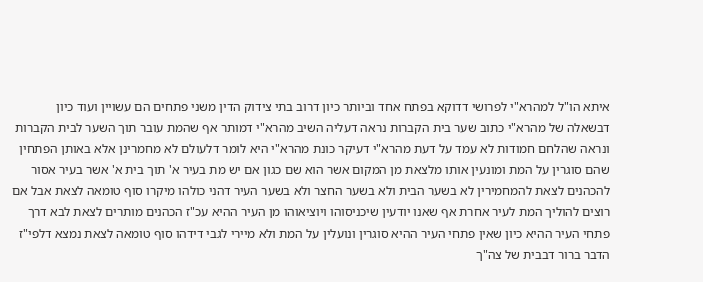איתא הו"ל למהרא"י לפרושי דדוקא בפתח אחד וביותר כיון דרוב בתי צידוק הדין משני פתחים הם עשויין ועוד כיון דבשאלה של מהרא"י כתוב שער בית הקברות נראה דעליה השיב מהרא"י דמותר אף שהמת עובר תוך השער לבית הקברות ונראה שהלחם חמודות לא עמד על דעת מהרא"י דעיקר כונת מהרא"י היא לומר דלעולם לא מחמרינן אלא באותן הפתחין שהם סוגרין על המת ומונעין אותו מלצאת מן המקום אשר הוא שם כגון אם יש מת בעיר א' תוך בית א' אשר בעיר אסור להכהנים לצאת להמחמירין לא בשער הבית ולא בשער החצר ולא בשער העיר דהני כולהו מיקרו סוף טומאה לצאת אבל אם רוצים להוליך המת לעיר אחרת אף שאנו יודעין שיכניסוהו ויוציאוהו מן העיר ההיא עכ"ז הכהנים מותרים לצאת לבא דרך פתחי העיר ההיא כיון שאין פתחי העיר ההיא סוגרין ונועלין על המת ולא מיירי לגבי דידהו סוף טומאה לצאת נמצא דלפי"ז הדבר ברור דבבית של צה"ך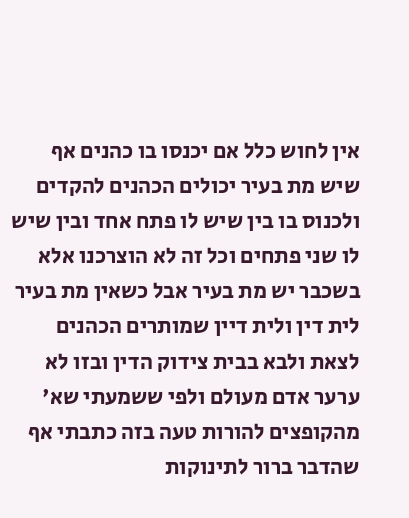אין לחוש כלל אם יכנסו בו כהנים אף שיש מת בעיר יכולים הכהנים להקדים ולכנוס בו בין שיש לו פתח אחד ובין שיש לו שני פתחים וכל זה לא הוצרכנו אלא בשכבר יש מת בעיר אבל כשאין מת בעיר לית דין ולית דיין שמותרים הכהנים לצאת ולבא בבית צידוק הדין ובזו לא ערער אדם מעולם ולפי ששמעתי שא' מהקופצים להורות טעה בזה כתבתי אף שהדבר ברור לתינוקות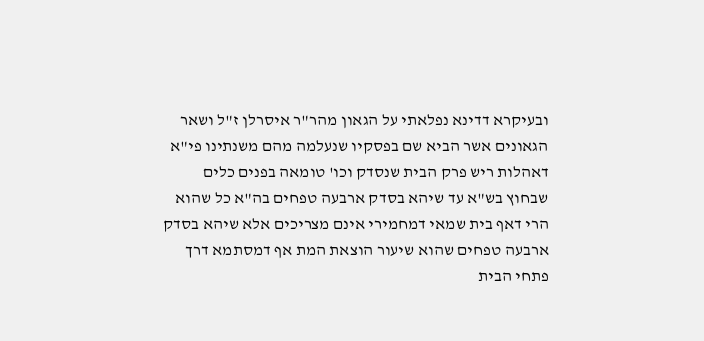ובעיקרא דדינא נפלאתי על הגאון מהר"ר איסרלן ז"ל ושאר הגאונים אשר הביא שם בפסקיו שנעלמה מהם משנתינו פי"א דאהלות ריש פרק הבית שנסדק וכו' טומאה בפנים כלים שבחוץ בש"א עד שיהא בסדק ארבעה טפחים בה"א כל שהוא הרי דאף בית שמאי דמחמירי אינם מצריכים אלא שיהא בסדק ארבעה טפחים שהוא שיעור הוצאת המת אף דמסתמא דרך פתחי הבית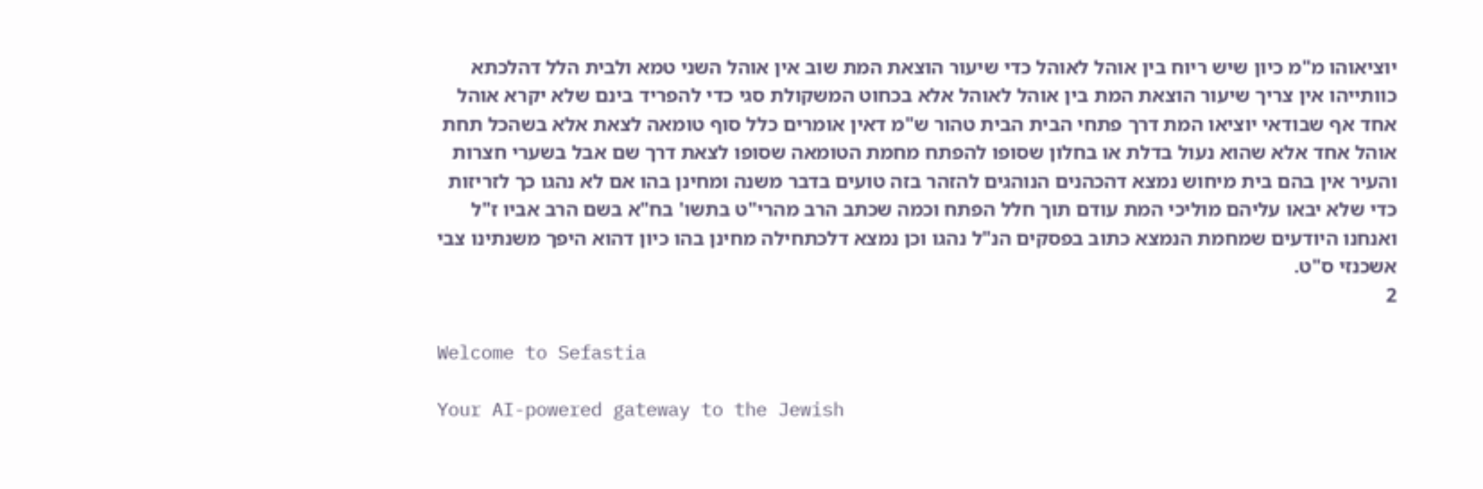יוציאוהו מ"מ כיון שיש ריוח בין אוהל לאוהל כדי שיעור הוצאת המת שוב אין אוהל השני טמא ולבית הלל דהלכתא כוותייהו אין צריך שיעור הוצאת המת בין אוהל לאוהל אלא בכחוט המשקולת סגי כדי להפריד בינם שלא יקרא אוהל אחד אף שבודאי יוציאו המת דרך פתחי הבית הבית טהור ש"מ דאין אומרים כלל סוף טומאה לצאת אלא בשהכל תחת אוהל אחד אלא שהוא נעול בדלת או בחלון שסופו להפתח מחמת הטומאה שסופו לצאת דרך שם אבל בשערי חצרות והעיר אין בהם בית מיחוש נמצא דהכהנים הנוהגים להזהר בזה טועים בדבר משנה ומחינן בהו אם לא נהגו כך לזריזות כדי שלא יבאו עליהם מוליכי המת עודם תוך חלל הפתח וכמה שכתב הרב מהרי"ט בתשו' בח"א בשם הרב אביו ז"ל ואנחנו היודעים שמחמת הנמצא כתוב בפסקים הנ"ל נהגו וכן נמצא דלכתחילה מחינן בהו כיון דהוא היפך משנתינו צבי אשכנזי ס"ט.
2

Welcome to Sefastia

Your AI-powered gateway to the Jewish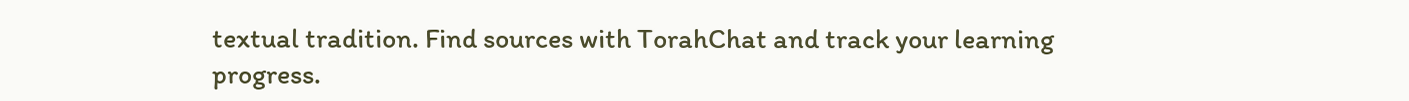textual tradition. Find sources with TorahChat and track your learning progress.